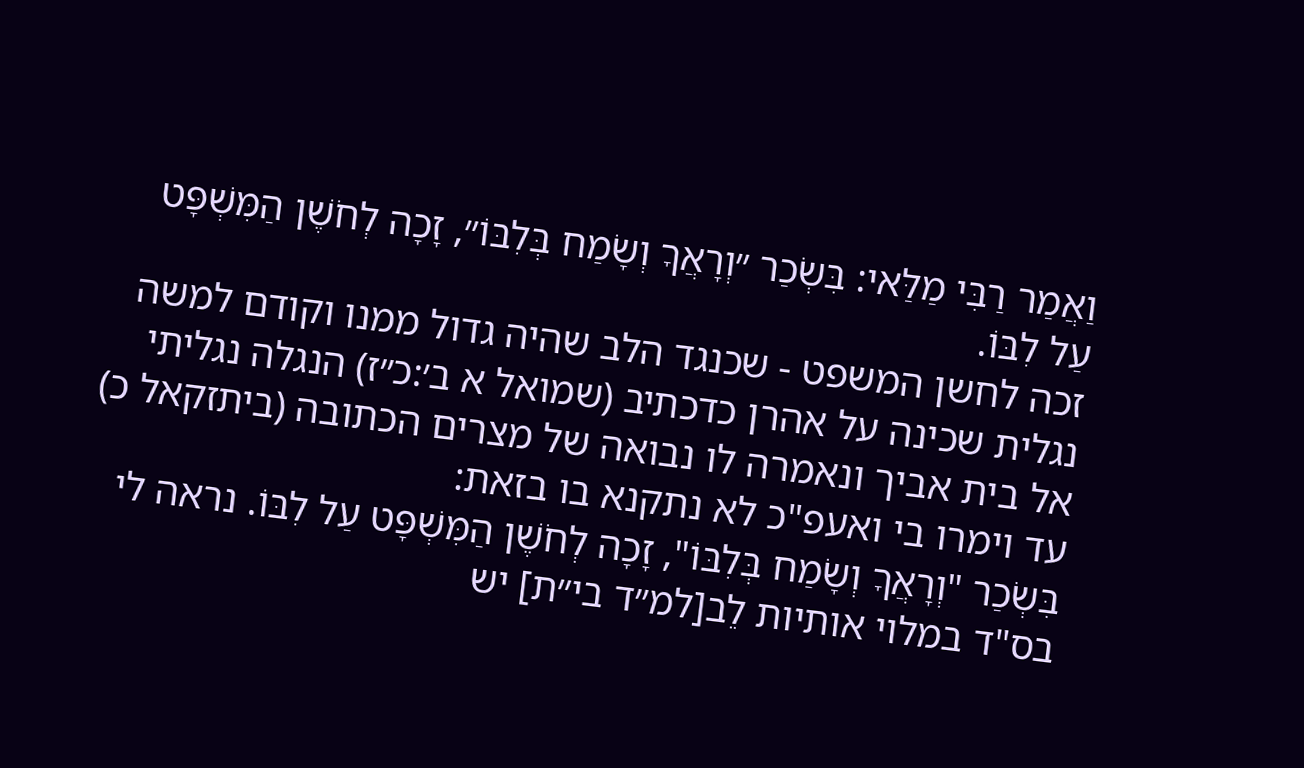וַאֲמַר רַבִּי מַלַּאי: בִּשְׂכַר ״וְרָאֲךָ וְשָׂמַח בְּלִבּוֹ״, זָכָה לְחֹשֶׁן הַמִּשְׁפָּט עַל לִבּוֹ.
זכה לחשן המשפט - שכנגד הלב שהיה גדול ממנו וקודם למשה נגלית שכינה על אהרן כדכתיב (שמואל א ב׳:כ״ז) הנגלה נגליתי אל בית אביך ונאמרה לו נבואה של מצרים הכתובה (ביתזקאל כ) עד וימרו בי ואעפ"כ לא נתקנא בו בזאת:
בִּשְׂכַר "וְרָאֲךָ וְשָׂמַח בְּלִבּוֹ", זָכָה לְחֹשֶׁן הַמִּשְׁפָּט עַל לִבּוֹ. נראה לי בס"ד במלוי אותיות לֵב[למ״ד בי״ת] יש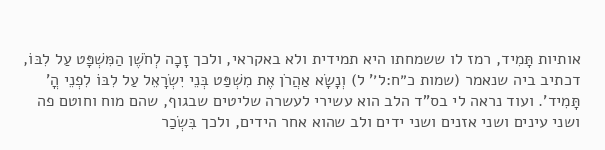אותיות תָּמִיד, רמז לו ששמחתו היא תמידית ולא באקראי, ולכך זָכָה לְחֹשֶׁן הַמִּשְׁפָּט עַל לִבּוֹ, דכתיב ביה שנאמר (שמות כ״ח:ל׳' ל) וְנָשָׂא אַהֲרֹן אֶת מִשְׁפַּט בְּנֵי יִשְׂרָאֵל עַל לִבּוֹ לִפְנֵי הֳ' תָּמִיד'. ועוד נראה לי בס"ד הלב הוא עשירי לעשרה שליטים שבגוף, שהם מוח וחוטם פה ושני עינים ושני אזנים ושני ידים ולב שהוא אחר הידים, ולכך בִּשְׂכַר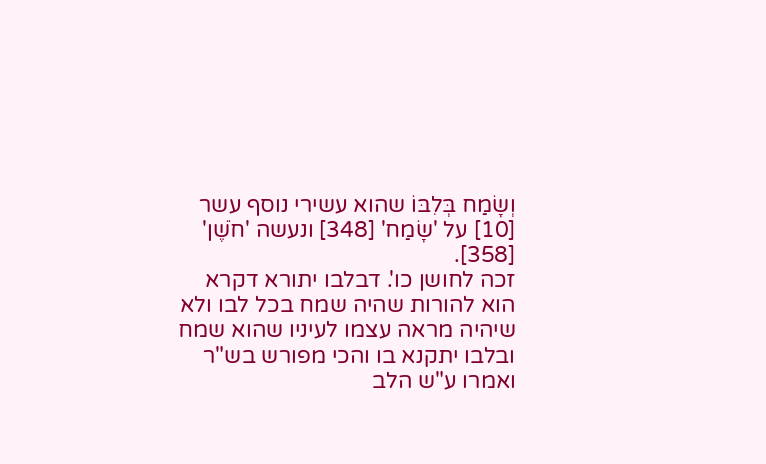וְשָׂמַח בְּלִבּוֹ שהוא עשירי נוסף עשר [10] על 'שָׂמַח' [348] ונעשה 'חֹשֶׁן' [358].
זכה לחושן כו'. דבלבו יתורא דקרא הוא להורות שהיה שמח בכל לבו ולא שיהיה מראה עצמו לעיניו שהוא שמח ובלבו יתקנא בו והכי מפורש בש"ר ואמרו ע"ש הלב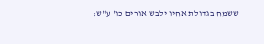ששמח בגדולת אחיו ילבש אורים כו' ע"ש: